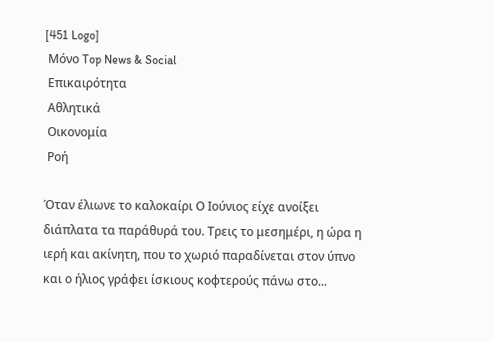[451 Logo]
 Μόνο Top News & Social
 Επικαιρότητα
 Αθλητικά
 Οικονομία
 Ροή

Όταν έλιωνε το καλοκαίρι Ο Ιούνιος είχε ανοίξει διάπλατα τα παράθυρά του. Τρεις το μεσημέρι, η ώρα η ιερή και ακίνητη, που το χωριό παραδίνεται στον ύπνο και ο ήλιος γράφει ίσκιους κοφτερούς πάνω στο...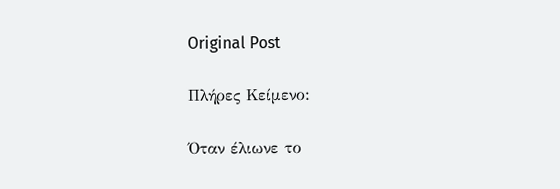Original Post

Πλήρες Κείμενο:

Όταν έλιωνε το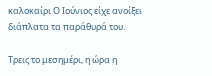καλοκαίρι Ο Ιούνιος είχε ανοίξει διάπλατα τα παράθυρά του.

Τρεις το μεσημέρι, η ώρα η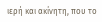ιερή και ακίνητη, που το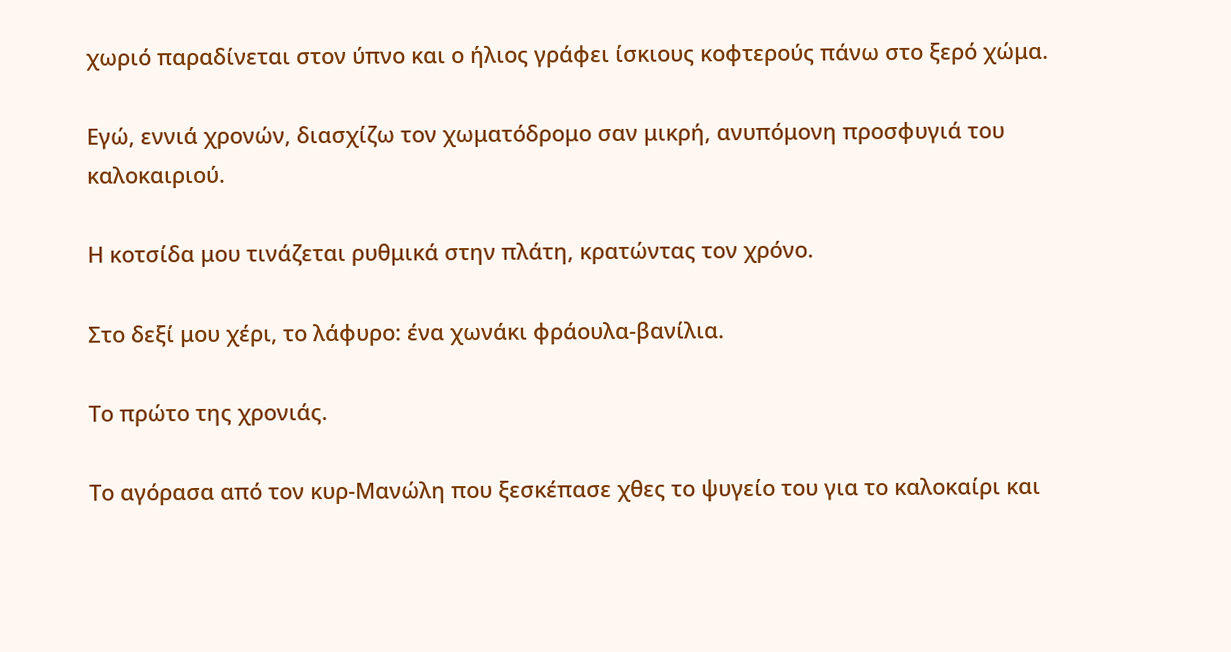χωριό παραδίνεται στον ύπνο και ο ήλιος γράφει ίσκιους κοφτερούς πάνω στο ξερό χώμα.

Εγώ, εννιά χρονών, διασχίζω τον χωματόδρομο σαν μικρή, ανυπόμονη προσφυγιά του καλοκαιριού.

Η κοτσίδα μου τινάζεται ρυθμικά στην πλάτη, κρατώντας τον χρόνο.

Στο δεξί μου χέρι, το λάφυρο: ένα χωνάκι φράουλα-βανίλια.

Το πρώτο της χρονιάς.

Το αγόρασα από τον κυρ-Μανώλη που ξεσκέπασε χθες το ψυγείο του για το καλοκαίρι και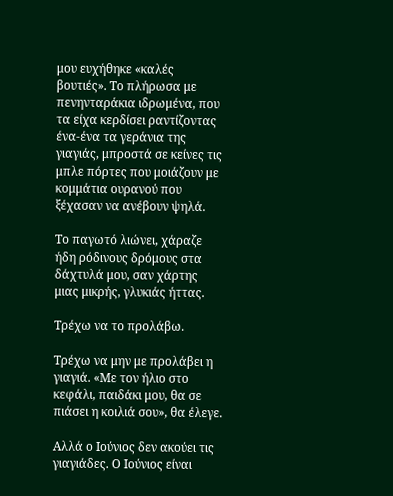μου ευχήθηκε «καλές βουτιές». Το πλήρωσα με πενηνταράκια ιδρωμένα, που τα είχα κερδίσει ραντίζοντας ένα-ένα τα γεράνια της γιαγιάς, μπροστά σε κείνες τις μπλε πόρτες που μοιάζουν με κομμάτια ουρανού που ξέχασαν να ανέβουν ψηλά.

Το παγωτό λιώνει, χάραζε ήδη ρόδινους δρόμους στα δάχτυλά μου, σαν χάρτης μιας μικρής, γλυκιάς ήττας.

Τρέχω να το προλάβω.

Τρέχω να μην με προλάβει η γιαγιά. «Με τον ήλιο στο κεφάλι, παιδάκι μου, θα σε πιάσει η κοιλιά σου», θα έλεγε.

Αλλά ο Ιούνιος δεν ακούει τις γιαγιάδες. Ο Ιούνιος είναι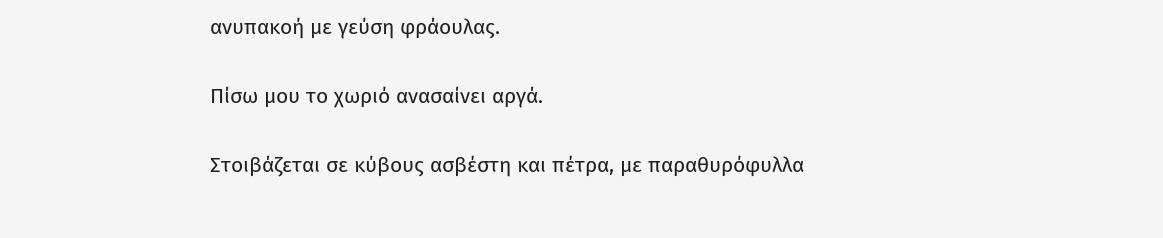ανυπακοή με γεύση φράουλας.

Πίσω μου το χωριό ανασαίνει αργά.

Στοιβάζεται σε κύβους ασβέστη και πέτρα, με παραθυρόφυλλα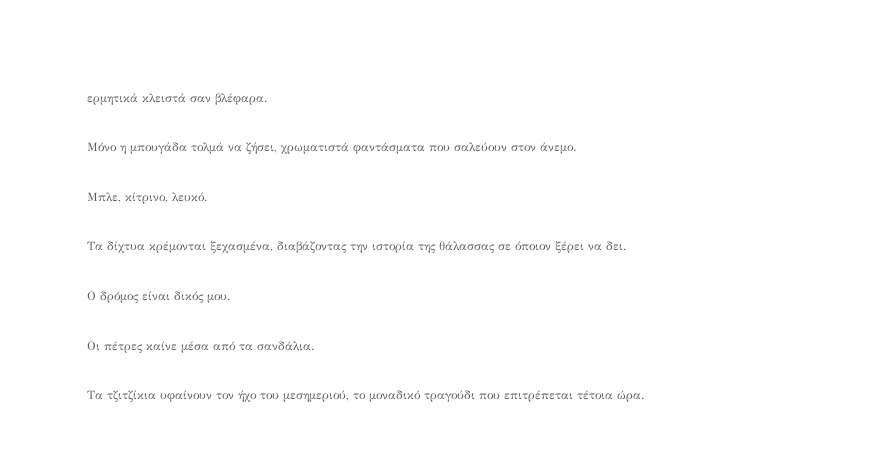ερμητικά κλειστά σαν βλέφαρα.

Μόνο η μπουγάδα τολμά να ζήσει, χρωματιστά φαντάσματα που σαλεύουν στον άνεμο.

Μπλε, κίτρινο, λευκό.

Τα δίχτυα κρέμονται ξεχασμένα, διαβάζοντας την ιστορία της θάλασσας σε όποιον ξέρει να δει.

Ο δρόμος είναι δικός μου.

Οι πέτρες καίνε μέσα από τα σανδάλια.

Τα τζιτζίκια υφαίνουν τον ήχο του μεσημεριού, το μοναδικό τραγούδι που επιτρέπεται τέτοια ώρα.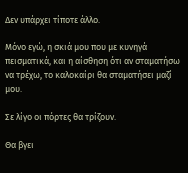Δεν υπάρχει τίποτε άλλο.

Μόνο εγώ, η σκιά μου που με κυνηγά πεισματικά, και η αίσθηση ότι αν σταματήσω να τρέχω, το καλοκαίρι θα σταματήσει μαζί μου.

Σε λίγο οι πόρτες θα τρίζουν.

Θα βγει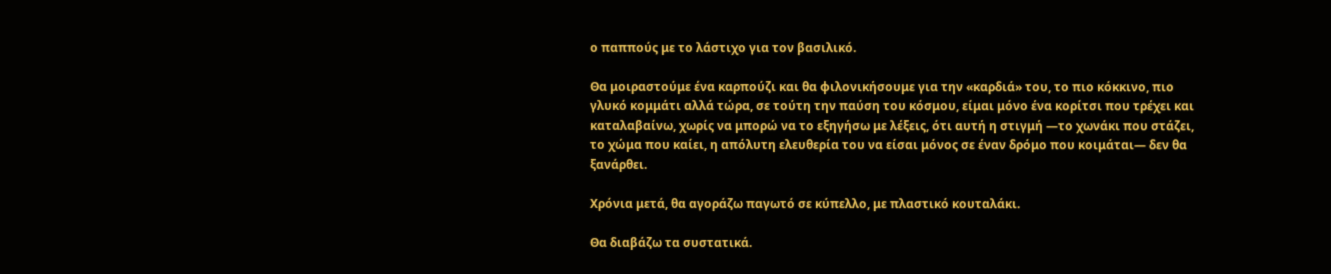ο παππούς με το λάστιχο για τον βασιλικό.

Θα μοιραστούμε ένα καρπούζι και θα φιλονικήσουμε για την «καρδιά» του, το πιο κόκκινο, πιο γλυκό κομμάτι αλλά τώρα, σε τούτη την παύση του κόσμου, είμαι μόνο ένα κορίτσι που τρέχει και καταλαβαίνω, χωρίς να μπορώ να το εξηγήσω με λέξεις, ότι αυτή η στιγμή —το χωνάκι που στάζει, το χώμα που καίει, η απόλυτη ελευθερία του να είσαι μόνος σε έναν δρόμο που κοιμάται— δεν θα ξανάρθει.

Χρόνια μετά, θα αγοράζω παγωτό σε κύπελλο, με πλαστικό κουταλάκι.

Θα διαβάζω τα συστατικά.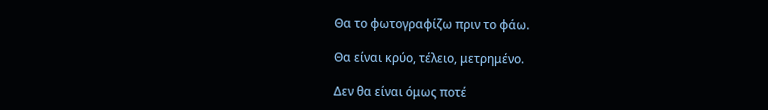Θα το φωτογραφίζω πριν το φάω.

Θα είναι κρύο, τέλειο, μετρημένο.

Δεν θα είναι όμως ποτέ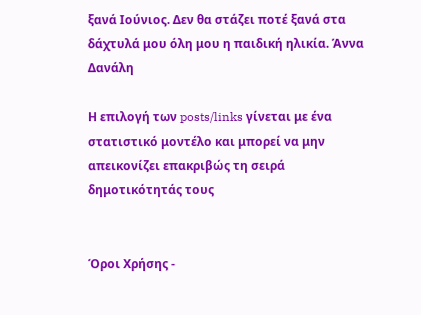ξανά Ιούνιος. Δεν θα στάζει ποτέ ξανά στα δάχτυλά μου όλη μου η παιδική ηλικία. Άννα Δανάλη

Η επιλογή των posts/links γίνεται με ένα στατιστικό μοντέλο και μπορεί να μην απεικονίζει επακριβώς τη σειρά δημοτικότητάς τους


Όροι Χρήσης -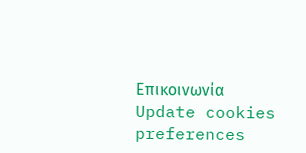Επικοινωνία
Update cookies preferences